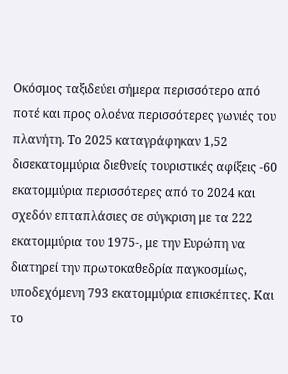Οκόσμος ταξιδεύει σήμερα περισσότερο από ποτέ και προς ολοένα περισσότερες γωνιές του πλανήτη. Το 2025 καταγράφηκαν 1,52 δισεκατομμύρια διεθνείς τουριστικές αφίξεις -60 εκατομμύρια περισσότερες από το 2024 και σχεδόν επταπλάσιες σε σύγκριση με τα 222 εκατομμύρια του 1975-, με την Ευρώπη να διατηρεί την πρωτοκαθεδρία παγκοσμίως, υποδεχόμενη 793 εκατομμύρια επισκέπτες. Και το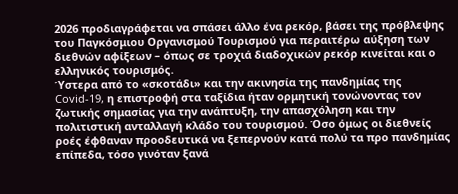2026 προδιαγράφεται να σπάσει άλλο ένα ρεκόρ, βάσει της πρόβλεψης του Παγκόσμιου Οργανισμού Τουρισμού για περαιτέρω αύξηση των διεθνών αφίξεων – όπως σε τροχιά διαδοχικών ρεκόρ κινείται και ο ελληνικός τουρισμός.
Ύστερα από το «σκοτάδι» και την ακινησία της πανδημίας της Covid-19, η επιστροφή στα ταξίδια ήταν ορμητική τονώνοντας τον ζωτικής σημασίας για την ανάπτυξη, την απασχόληση και την πολιτιστική ανταλλαγή κλάδο του τουρισμού. Όσο όμως οι διεθνείς ροές έφθαναν προοδευτικά να ξεπερνούν κατά πολύ τα προ πανδημίας επίπεδα, τόσο γινόταν ξανά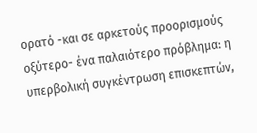ορατό -και σε αρκετούς προορισμούς οξύτερο- ένα παλαιότερο πρόβλημα: η υπερβολική συγκέντρωση επισκεπτών,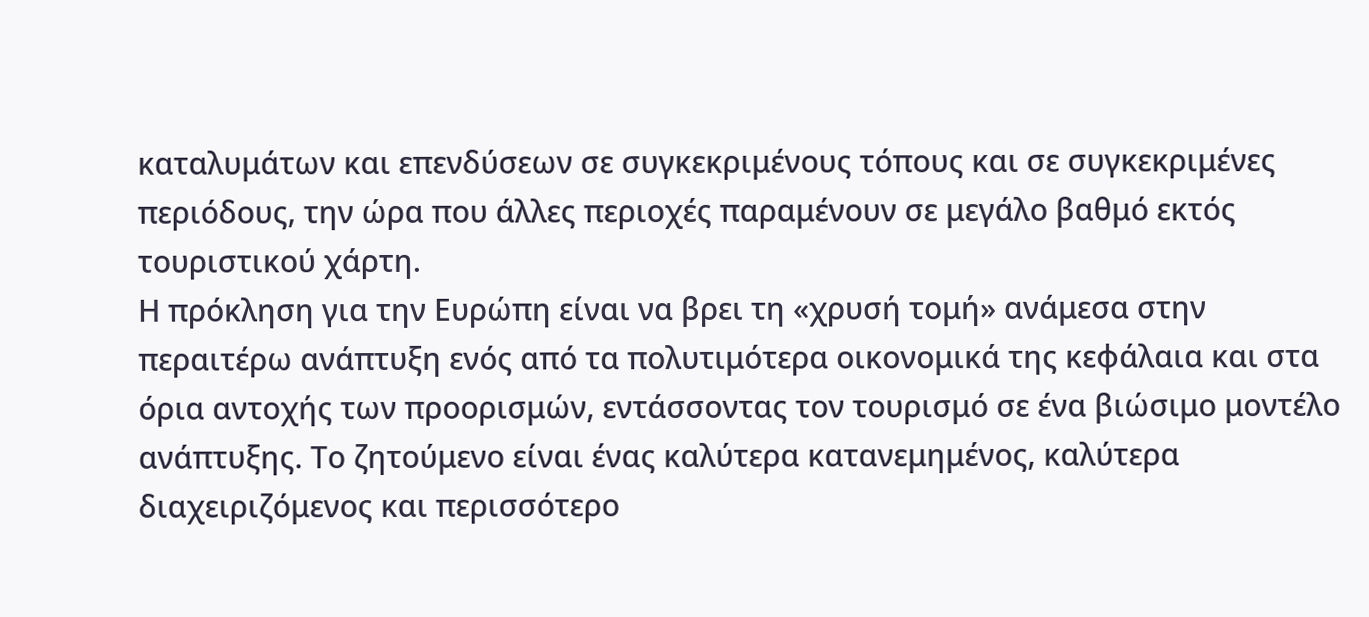καταλυμάτων και επενδύσεων σε συγκεκριμένους τόπους και σε συγκεκριμένες περιόδους, την ώρα που άλλες περιοχές παραμένουν σε μεγάλο βαθμό εκτός τουριστικού χάρτη.
Η πρόκληση για την Ευρώπη είναι να βρει τη «χρυσή τομή» ανάμεσα στην περαιτέρω ανάπτυξη ενός από τα πολυτιμότερα οικονομικά της κεφάλαια και στα όρια αντοχής των προορισμών, εντάσσοντας τον τουρισμό σε ένα βιώσιμο μοντέλο ανάπτυξης. Το ζητούμενο είναι ένας καλύτερα κατανεμημένος, καλύτερα διαχειριζόμενος και περισσότερο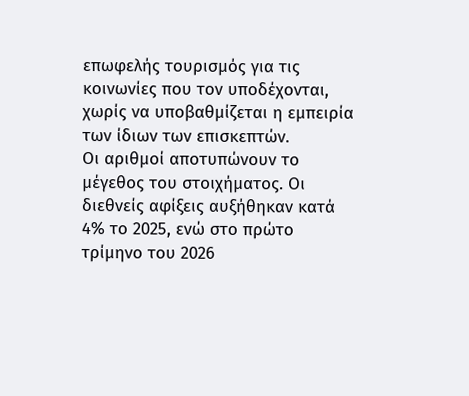επωφελής τουρισμός για τις κοινωνίες που τον υποδέχονται, χωρίς να υποβαθμίζεται η εμπειρία των ίδιων των επισκεπτών.
Οι αριθμοί αποτυπώνουν το μέγεθος του στοιχήματος. Οι διεθνείς αφίξεις αυξήθηκαν κατά 4% το 2025, ενώ στο πρώτο τρίμηνο του 2026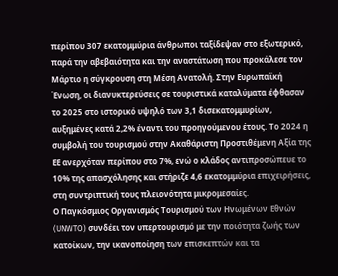περίπου 307 εκατομμύρια άνθρωποι ταξίδεψαν στο εξωτερικό, παρά την αβεβαιότητα και την αναστάτωση που προκάλεσε τον Μάρτιο η σύγκρουση στη Μέση Ανατολή. Στην Ευρωπαϊκή Ένωση, οι διανυκτερεύσεις σε τουριστικά καταλύματα έφθασαν το 2025 στο ιστορικό υψηλό των 3,1 δισεκατομμυρίων, αυξημένες κατά 2,2% έναντι του προηγούμενου έτους. Το 2024 η συμβολή του τουρισμού στην Ακαθάριστη Προστιθέμενη Αξία της ΕΕ ανερχόταν περίπου στο 7%, ενώ ο κλάδος αντιπροσώπευε το 10% της απασχόλησης και στήριζε 4,6 εκατομμύρια επιχειρήσεις, στη συντριπτική τους πλειονότητα μικρομεσαίες.
Ο Παγκόσμιος Οργανισμός Τουρισμού των Ηνωμένων Εθνών (UNWTO) συνδέει τον υπερτουρισμό με την ποιότητα ζωής των κατοίκων, την ικανοποίηση των επισκεπτών και τα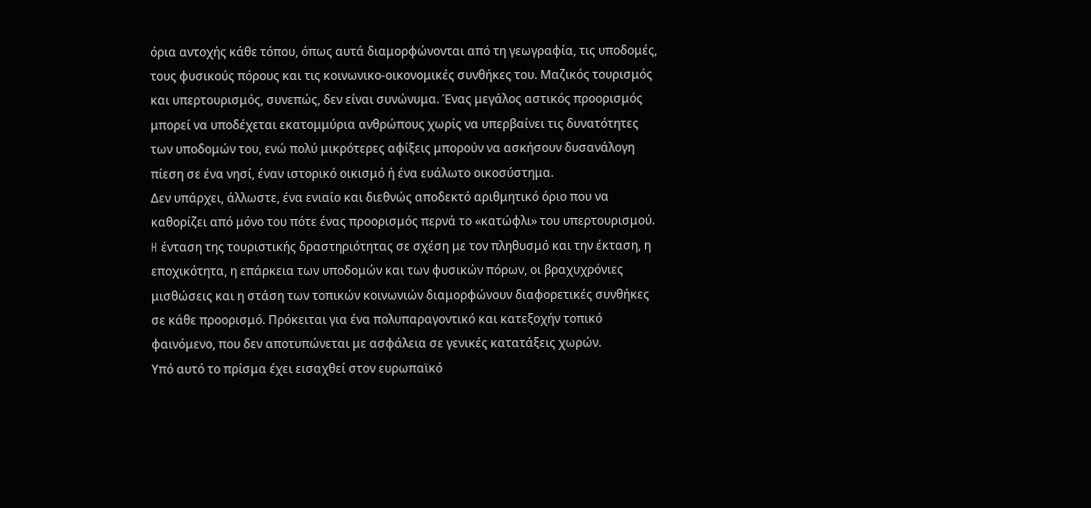όρια αντοχής κάθε τόπου, όπως αυτά διαμορφώνονται από τη γεωγραφία, τις υποδομές, τους φυσικούς πόρους και τις κοινωνικο-οικονομικές συνθήκες του. Μαζικός τουρισμός και υπερτουρισμός, συνεπώς, δεν είναι συνώνυμα. Ένας μεγάλος αστικός προορισμός μπορεί να υποδέχεται εκατομμύρια ανθρώπους χωρίς να υπερβαίνει τις δυνατότητες των υποδομών του, ενώ πολύ μικρότερες αφίξεις μπορούν να ασκήσουν δυσανάλογη πίεση σε ένα νησί, έναν ιστορικό οικισμό ή ένα ευάλωτο οικοσύστημα.
Δεν υπάρχει, άλλωστε, ένα ενιαίο και διεθνώς αποδεκτό αριθμητικό όριο που να καθορίζει από μόνο του πότε ένας προορισμός περνά το «κατώφλι» του υπερτουρισμού. H ένταση της τουριστικής δραστηριότητας σε σχέση με τον πληθυσμό και την έκταση, η εποχικότητα, η επάρκεια των υποδομών και των φυσικών πόρων, οι βραχυχρόνιες μισθώσεις και η στάση των τοπικών κοινωνιών διαμορφώνουν διαφορετικές συνθήκες σε κάθε προορισμό. Πρόκειται για ένα πολυπαραγοντικό και κατεξοχήν τοπικό φαινόμενο, που δεν αποτυπώνεται με ασφάλεια σε γενικές κατατάξεις χωρών.
Υπό αυτό το πρίσμα έχει εισαχθεί στον ευρωπαϊκό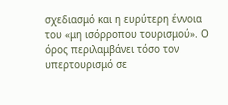σχεδιασμό και η ευρύτερη έννοια του «μη ισόρροπου τουρισμού». Ο όρος περιλαμβάνει τόσο τον υπερτουρισμό σε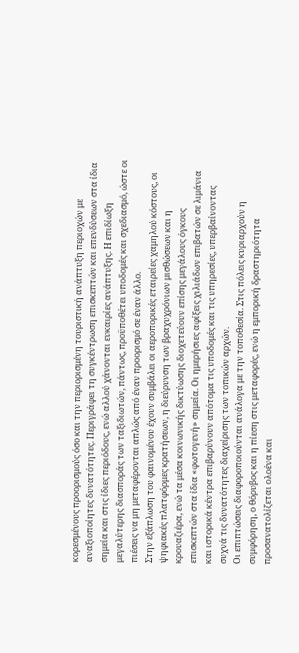κορεσμένους προορισμούς όσο και την περιορισμένη τουριστική ανάπτυξη περιοχών με αναξιοποίητες δυνατότητες. Περιγράφει τη συγκέντρωση επισκεπτών και επενδύσεων στα ίδια σημεία και στις ίδιες περιόδους, ενώ αλλού χάνονται ευκαιρίες ανάπτυξης. Η επιδίωξη μεγαλύτερης διασποράς των ταξιδιωτών, πάντως, προϋποθέτει υποδομές και σχεδιασμό, ώστε οι πιέσεις να μη μεταφέρονται απλώς από έναν προορισμό σε έναν άλλο.
Στην εξάπλωση του φαινομένου έχουν συμβάλει οι αεροπορικές εταιρείες χαμηλού κόστους, οι ψηφιακές πλατφόρμες κρατήσεων, η διεύρυνση των βραχυχρόνιων μισθώσεων και η κρουαζιέρα, ενώ τα μέσα κοινωνικής δικτύωσης διοχετεύουν επίσης μεγάλους όγκους επισκεπτών στα ίδια «φωτογενή» σημεία. Οι ημερήσιες αφίξεις χιλιάδων επιβατών σε λιμάνια και ιστορικά κέντρα επιβαρύνουν απότομα τις υποδομές και τις υπηρεσίες, υπερβαίνοντας συχνά τις δυνατότητες διαχείρισης των τοπικών αρχών.
Οι επιπτώσεις διαφοροποιούνται ανάλογα με την τοποθεσία. Στις πόλεις κυριαρχούν η συμφόρηση, ο θόρυβος και η πίεση στις μεταφορές, ενώ η εμπορική δραστηριότητα προσανατολίζεται ολοένα και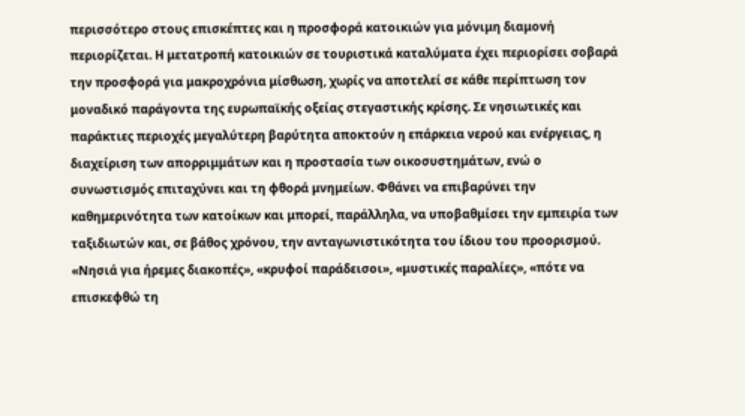περισσότερο στους επισκέπτες και η προσφορά κατοικιών για μόνιμη διαμονή περιορίζεται. Η μετατροπή κατοικιών σε τουριστικά καταλύματα έχει περιορίσει σοβαρά την προσφορά για μακροχρόνια μίσθωση, χωρίς να αποτελεί σε κάθε περίπτωση τον μοναδικό παράγοντα της ευρωπαϊκής οξείας στεγαστικής κρίσης. Σε νησιωτικές και παράκτιες περιοχές μεγαλύτερη βαρύτητα αποκτούν η επάρκεια νερού και ενέργειας, η διαχείριση των απορριμμάτων και η προστασία των οικοσυστημάτων, ενώ ο συνωστισμός επιταχύνει και τη φθορά μνημείων. Φθάνει να επιβαρύνει την καθημερινότητα των κατοίκων και μπορεί, παράλληλα, να υποβαθμίσει την εμπειρία των ταξιδιωτών και, σε βάθος χρόνου, την ανταγωνιστικότητα του ίδιου του προορισμού.
«Νησιά για ήρεμες διακοπές», «κρυφοί παράδεισοι», «μυστικές παραλίες», «πότε να επισκεφθώ τη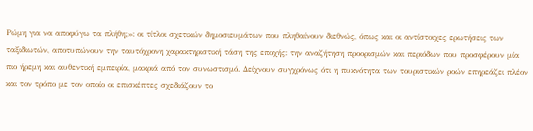Ρώμη για να αποφύγω τα πλήθη;»: οι τίτλοι σχετικών δημοσιευμάτων που πληθαίνουν διεθνώς, όπως και οι αντίστοιχες ερωτήσεις των ταξιδιωτών, αποτυπώνουν την ταυτόχρονη χαρακτηριστική τάση της εποχής: την αναζήτηση προορισμών και περιόδων που προσφέρουν μία πιο ήρεμη και αυθεντική εμπειρία, μακριά από τον συνωστισμό. Δείχνουν συγχρόνως ότι η πυκνότητα των τουριστικών ροών επηρεάζει πλέον και τον τρόπο με τον οποίο οι επισκέπτες σχεδιάζουν το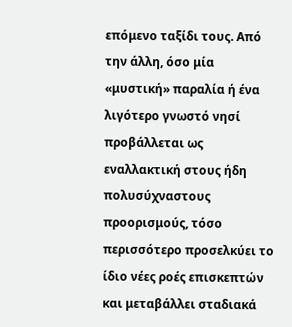επόμενο ταξίδι τους. Από την άλλη, όσο μία «μυστική» παραλία ή ένα λιγότερο γνωστό νησί προβάλλεται ως εναλλακτική στους ήδη πολυσύχναστους προορισμούς, τόσο περισσότερο προσελκύει το ίδιο νέες ροές επισκεπτών και μεταβάλλει σταδιακά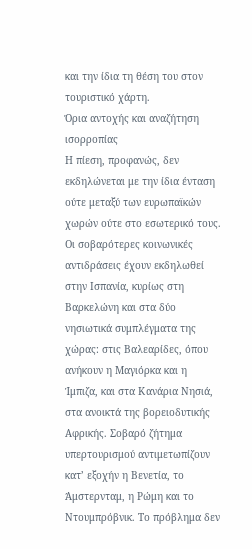και την ίδια τη θέση του στον τουριστικό χάρτη.
Όρια αντοχής και αναζήτηση ισορροπίας
Η πίεση, προφανώς, δεν εκδηλώνεται με την ίδια ένταση ούτε μεταξύ των ευρωπαϊκών χωρών ούτε στο εσωτερικό τους. Οι σοβαρότερες κοινωνικές αντιδράσεις έχουν εκδηλωθεί στην Ισπανία, κυρίως στη Βαρκελώνη και στα δύο νησιωτικά συμπλέγματα της χώρας: στις Βαλεαρίδες, όπου ανήκουν η Μαγιόρκα και η Ίμπιζα, και στα Κανάρια Νησιά, στα ανοικτά της βορειοδυτικής Αφρικής. Σοβαρό ζήτημα υπερτουρισμού αντιμετωπίζουν κατ’ εξοχήν η Βενετία, το Άμστερνταμ, η Ρώμη και το Ντουμπρόβνικ. Το πρόβλημα δεν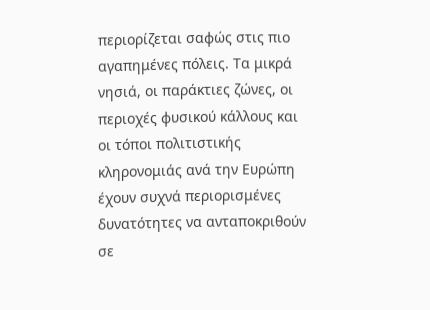περιορίζεται σαφώς στις πιο αγαπημένες πόλεις. Τα μικρά νησιά, οι παράκτιες ζώνες, οι περιοχές φυσικού κάλλους και οι τόποι πολιτιστικής κληρονομιάς ανά την Ευρώπη έχουν συχνά περιορισμένες δυνατότητες να ανταποκριθούν σε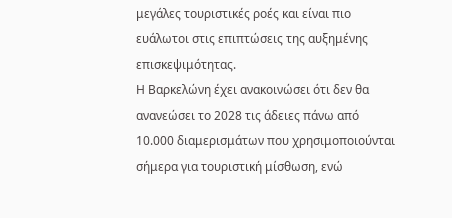μεγάλες τουριστικές ροές και είναι πιο ευάλωτοι στις επιπτώσεις της αυξημένης επισκεψιμότητας.
Η Βαρκελώνη έχει ανακοινώσει ότι δεν θα ανανεώσει το 2028 τις άδειες πάνω από 10.000 διαμερισμάτων που χρησιμοποιούνται σήμερα για τουριστική μίσθωση, ενώ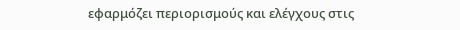εφαρμόζει περιορισμούς και ελέγχους στις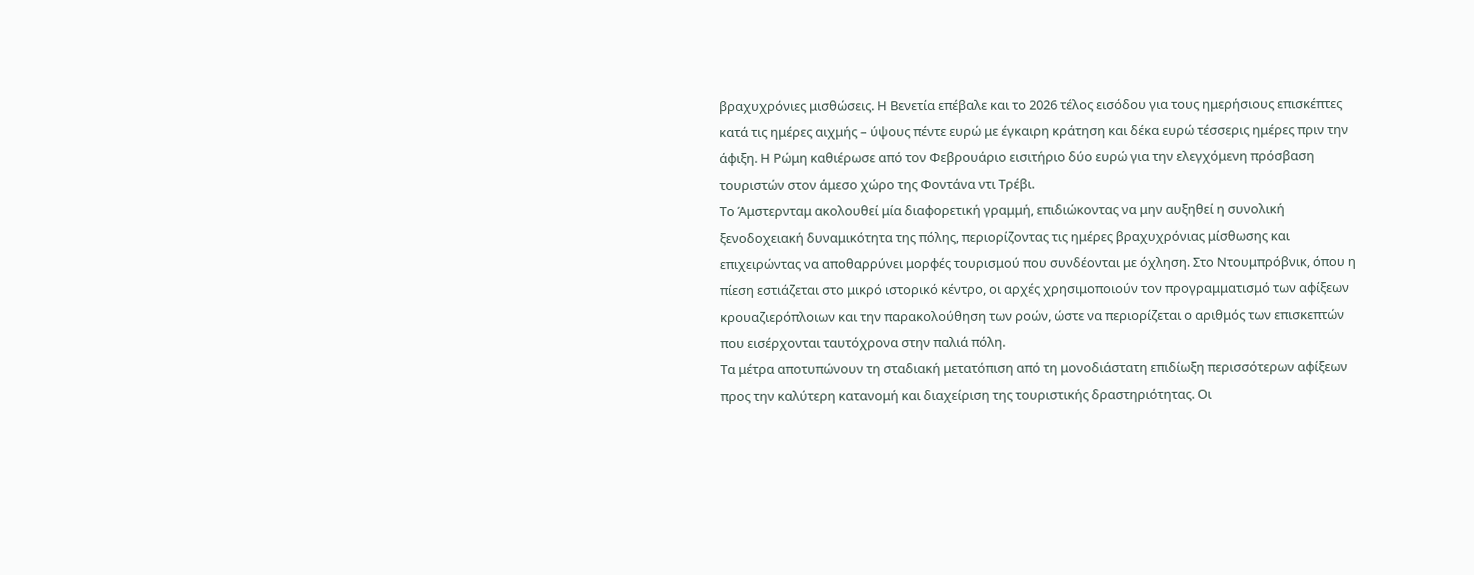βραχυχρόνιες μισθώσεις. Η Βενετία επέβαλε και το 2026 τέλος εισόδου για τους ημερήσιους επισκέπτες κατά τις ημέρες αιχμής – ύψους πέντε ευρώ με έγκαιρη κράτηση και δέκα ευρώ τέσσερις ημέρες πριν την άφιξη. Η Ρώμη καθιέρωσε από τον Φεβρουάριο εισιτήριο δύο ευρώ για την ελεγχόμενη πρόσβαση τουριστών στον άμεσο χώρο της Φοντάνα ντι Τρέβι.
Το Άμστερνταμ ακολουθεί μία διαφορετική γραμμή, επιδιώκοντας να μην αυξηθεί η συνολική ξενοδοχειακή δυναμικότητα της πόλης, περιορίζοντας τις ημέρες βραχυχρόνιας μίσθωσης και επιχειρώντας να αποθαρρύνει μορφές τουρισμού που συνδέονται με όχληση. Στο Ντουμπρόβνικ, όπου η πίεση εστιάζεται στο μικρό ιστορικό κέντρο, οι αρχές χρησιμοποιούν τον προγραμματισμό των αφίξεων κρουαζιερόπλοιων και την παρακολούθηση των ροών, ώστε να περιορίζεται ο αριθμός των επισκεπτών που εισέρχονται ταυτόχρονα στην παλιά πόλη.
Τα μέτρα αποτυπώνουν τη σταδιακή μετατόπιση από τη μονοδιάστατη επιδίωξη περισσότερων αφίξεων προς την καλύτερη κατανομή και διαχείριση της τουριστικής δραστηριότητας. Οι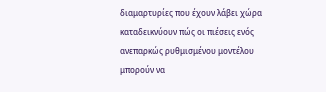διαμαρτυρίες που έχουν λάβει χώρα καταδεικνύουν πώς οι πιέσεις ενός ανεπαρκώς ρυθμισμένου μοντέλου μπορούν να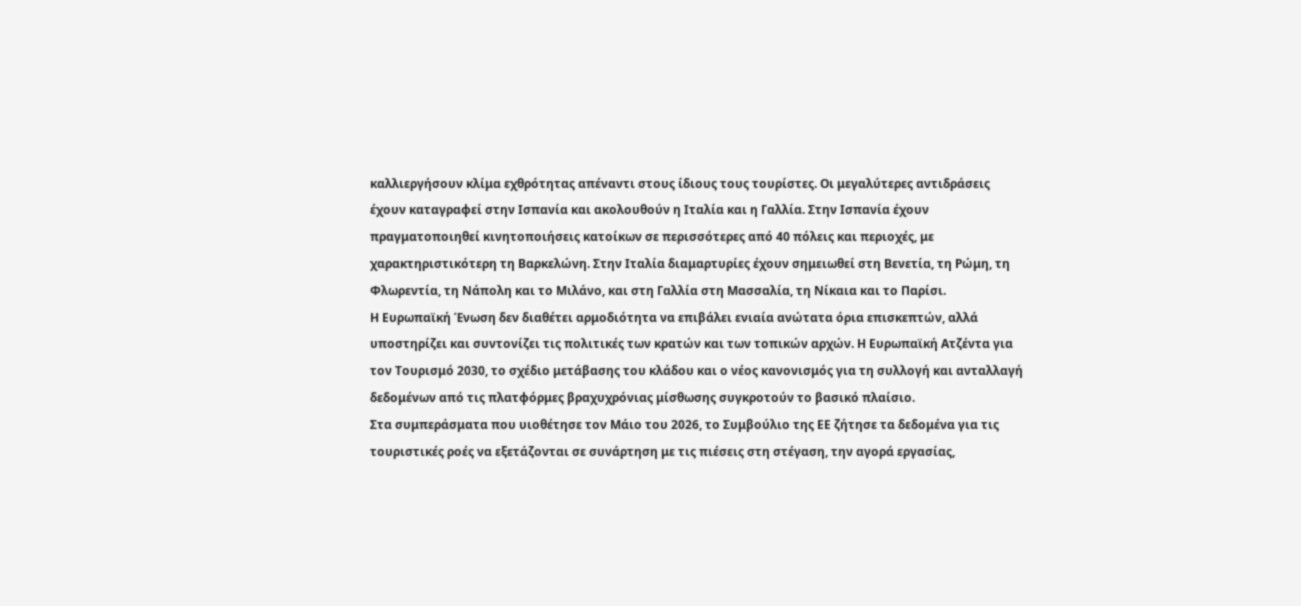καλλιεργήσουν κλίμα εχθρότητας απέναντι στους ίδιους τους τουρίστες. Οι μεγαλύτερες αντιδράσεις έχουν καταγραφεί στην Ισπανία και ακολουθούν η Ιταλία και η Γαλλία. Στην Ισπανία έχουν πραγματοποιηθεί κινητοποιήσεις κατοίκων σε περισσότερες από 40 πόλεις και περιοχές, με χαρακτηριστικότερη τη Βαρκελώνη. Στην Ιταλία διαμαρτυρίες έχουν σημειωθεί στη Βενετία, τη Ρώμη, τη Φλωρεντία, τη Νάπολη και το Μιλάνο, και στη Γαλλία στη Μασσαλία, τη Νίκαια και το Παρίσι.
Η Ευρωπαϊκή Ένωση δεν διαθέτει αρμοδιότητα να επιβάλει ενιαία ανώτατα όρια επισκεπτών, αλλά υποστηρίζει και συντονίζει τις πολιτικές των κρατών και των τοπικών αρχών. Η Ευρωπαϊκή Ατζέντα για τον Τουρισμό 2030, το σχέδιο μετάβασης του κλάδου και ο νέος κανονισμός για τη συλλογή και ανταλλαγή δεδομένων από τις πλατφόρμες βραχυχρόνιας μίσθωσης συγκροτούν το βασικό πλαίσιο.
Στα συμπεράσματα που υιοθέτησε τον Μάιο του 2026, το Συμβούλιο της ΕΕ ζήτησε τα δεδομένα για τις τουριστικές ροές να εξετάζονται σε συνάρτηση με τις πιέσεις στη στέγαση, την αγορά εργασίας,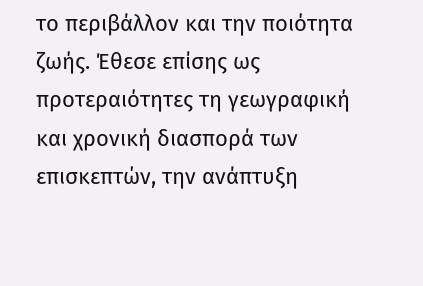το περιβάλλον και την ποιότητα ζωής. Έθεσε επίσης ως προτεραιότητες τη γεωγραφική και χρονική διασπορά των επισκεπτών, την ανάπτυξη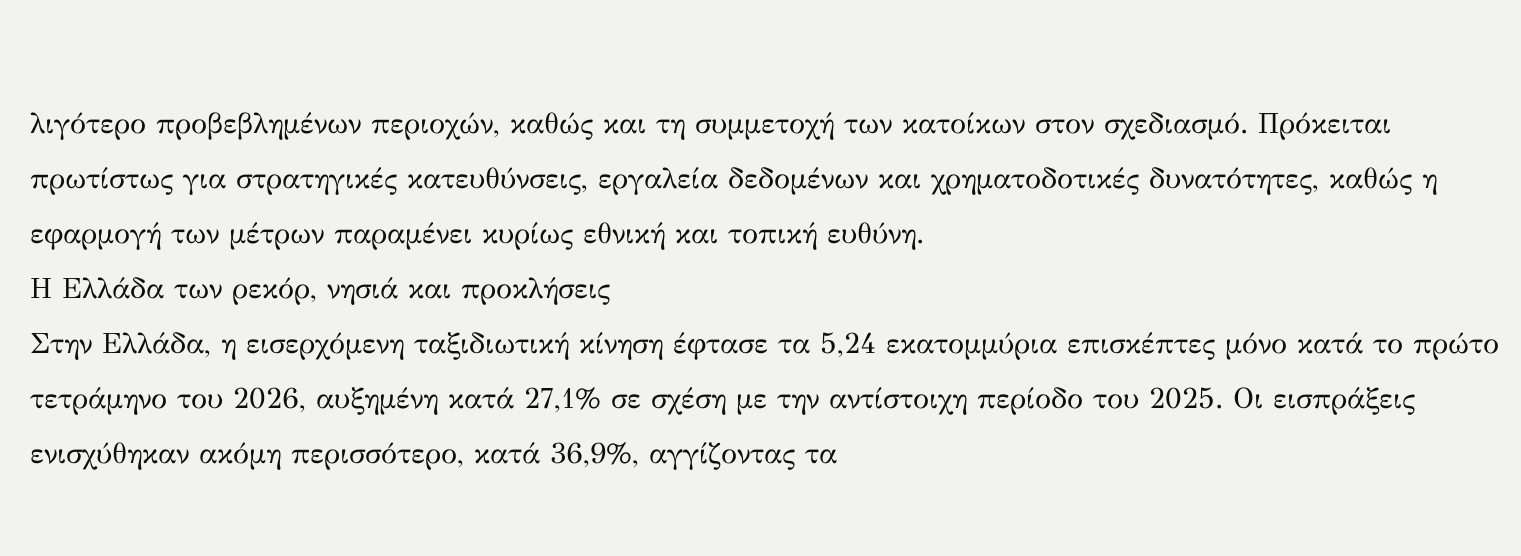λιγότερο προβεβλημένων περιοχών, καθώς και τη συμμετοχή των κατοίκων στον σχεδιασμό. Πρόκειται πρωτίστως για στρατηγικές κατευθύνσεις, εργαλεία δεδομένων και χρηματοδοτικές δυνατότητες, καθώς η εφαρμογή των μέτρων παραμένει κυρίως εθνική και τοπική ευθύνη.
Η Ελλάδα των ρεκόρ, νησιά και προκλήσεις
Στην Ελλάδα, η εισερχόμενη ταξιδιωτική κίνηση έφτασε τα 5,24 εκατομμύρια επισκέπτες μόνο κατά το πρώτο τετράμηνο του 2026, αυξημένη κατά 27,1% σε σχέση με την αντίστοιχη περίοδο του 2025. Οι εισπράξεις ενισχύθηκαν ακόμη περισσότερο, κατά 36,9%, αγγίζοντας τα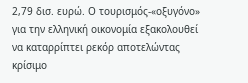2,79 δισ. ευρώ. Ο τουρισμός-«οξυγόνο» για την ελληνική οικονομία εξακολουθεί να καταρρίπτει ρεκόρ αποτελώντας κρίσιμο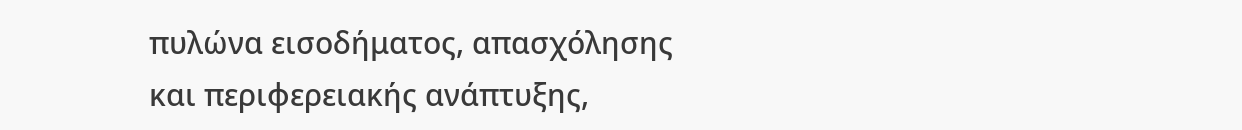πυλώνα εισοδήματος, απασχόλησης και περιφερειακής ανάπτυξης,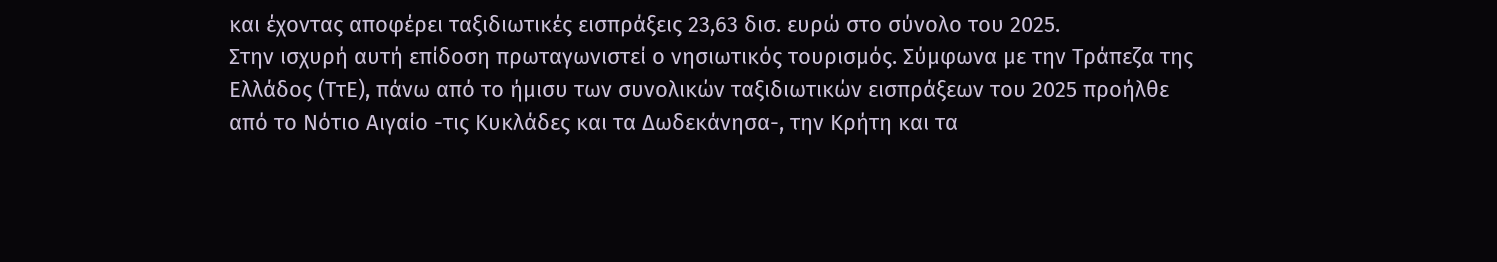και έχοντας αποφέρει ταξιδιωτικές εισπράξεις 23,63 δισ. ευρώ στο σύνολο του 2025.
Στην ισχυρή αυτή επίδοση πρωταγωνιστεί ο νησιωτικός τουρισμός. Σύμφωνα με την Τράπεζα της Ελλάδος (ΤτΕ), πάνω από το ήμισυ των συνολικών ταξιδιωτικών εισπράξεων του 2025 προήλθε από το Νότιο Αιγαίο -τις Κυκλάδες και τα Δωδεκάνησα-, την Κρήτη και τα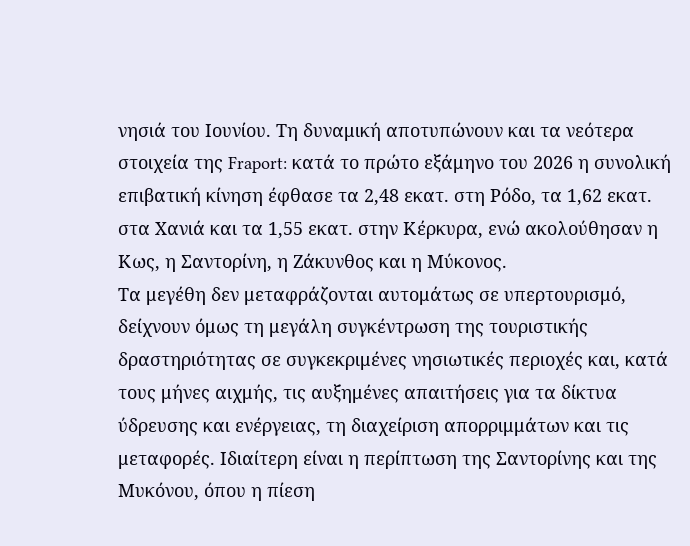νησιά του Ιουνίου. Τη δυναμική αποτυπώνουν και τα νεότερα στοιχεία της Fraport: κατά το πρώτο εξάμηνο του 2026 η συνολική επιβατική κίνηση έφθασε τα 2,48 εκατ. στη Ρόδο, τα 1,62 εκατ. στα Χανιά και τα 1,55 εκατ. στην Κέρκυρα, ενώ ακολούθησαν η Κως, η Σαντορίνη, η Ζάκυνθος και η Μύκονος.
Τα μεγέθη δεν μεταφράζονται αυτομάτως σε υπερτουρισμό, δείχνουν όμως τη μεγάλη συγκέντρωση της τουριστικής δραστηριότητας σε συγκεκριμένες νησιωτικές περιοχές και, κατά τους μήνες αιχμής, τις αυξημένες απαιτήσεις για τα δίκτυα ύδρευσης και ενέργειας, τη διαχείριση απορριμμάτων και τις μεταφορές. Ιδιαίτερη είναι η περίπτωση της Σαντορίνης και της Μυκόνου, όπου η πίεση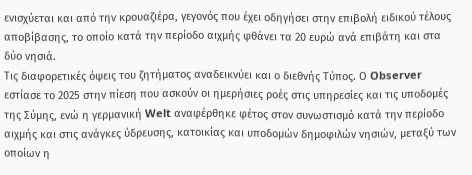ενισχύεται και από την κρουαζιέρα, γεγονός που έχει οδηγήσει στην επιβολή ειδικού τέλους αποβίβασης, το οποίο κατά την περίοδο αιχμής φθάνει τα 20 ευρώ ανά επιβάτη και στα δύο νησιά.
Τις διαφορετικές όψεις του ζητήματος αναδεικνύει και ο διεθνής Τύπος. Ο Observer εστίασε το 2025 στην πίεση που ασκούν οι ημερήσιες ροές στις υπηρεσίες και τις υποδομές της Σύμης, ενώ η γερμανική Welt αναφέρθηκε φέτος στον συνωστισμό κατά την περίοδο αιχμής και στις ανάγκες ύδρευσης, κατοικίας και υποδομών δημοφιλών νησιών, μεταξύ των οποίων η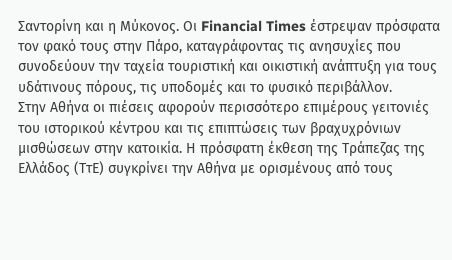Σαντορίνη και η Μύκονος. Οι Financial Times έστρεψαν πρόσφατα τον φακό τους στην Πάρο, καταγράφοντας τις ανησυχίες που συνοδεύουν την ταχεία τουριστική και οικιστική ανάπτυξη για τους υδάτινους πόρους, τις υποδομές και το φυσικό περιβάλλον.
Στην Αθήνα οι πιέσεις αφορούν περισσότερο επιμέρους γειτονιές του ιστορικού κέντρου και τις επιπτώσεις των βραχυχρόνιων μισθώσεων στην κατοικία. Η πρόσφατη έκθεση της Τράπεζας της Ελλάδος (ΤτΕ) συγκρίνει την Αθήνα με ορισμένους από τους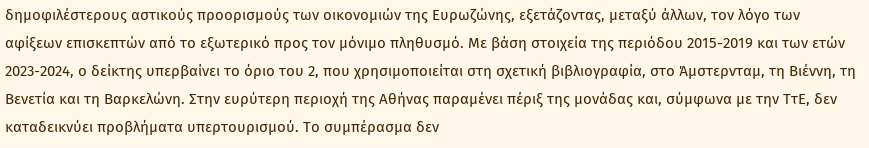δημοφιλέστερους αστικούς προορισμούς των οικονομιών της Ευρωζώνης, εξετάζοντας, μεταξύ άλλων, τον λόγο των αφίξεων επισκεπτών από το εξωτερικό προς τον μόνιμο πληθυσμό. Με βάση στοιχεία της περιόδου 2015-2019 και των ετών 2023-2024, ο δείκτης υπερβαίνει το όριο του 2, που χρησιμοποιείται στη σχετική βιβλιογραφία, στο Άμστερνταμ, τη Βιέννη, τη Βενετία και τη Βαρκελώνη. Στην ευρύτερη περιοχή της Αθήνας παραμένει πέριξ της μονάδας και, σύμφωνα με την ΤτΕ, δεν καταδεικνύει προβλήματα υπερτουρισμού. Το συμπέρασμα δεν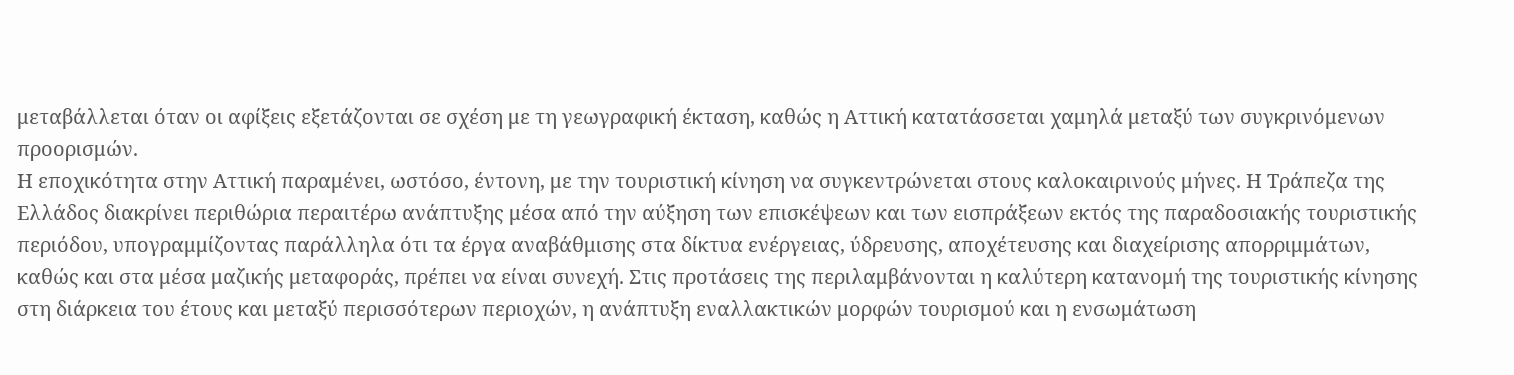μεταβάλλεται όταν οι αφίξεις εξετάζονται σε σχέση με τη γεωγραφική έκταση, καθώς η Αττική κατατάσσεται χαμηλά μεταξύ των συγκρινόμενων προορισμών.
Η εποχικότητα στην Αττική παραμένει, ωστόσο, έντονη, με την τουριστική κίνηση να συγκεντρώνεται στους καλοκαιρινούς μήνες. Η Τράπεζα της Ελλάδος διακρίνει περιθώρια περαιτέρω ανάπτυξης μέσα από την αύξηση των επισκέψεων και των εισπράξεων εκτός της παραδοσιακής τουριστικής περιόδου, υπογραμμίζοντας παράλληλα ότι τα έργα αναβάθμισης στα δίκτυα ενέργειας, ύδρευσης, αποχέτευσης και διαχείρισης απορριμμάτων, καθώς και στα μέσα μαζικής μεταφοράς, πρέπει να είναι συνεχή. Στις προτάσεις της περιλαμβάνονται η καλύτερη κατανομή της τουριστικής κίνησης στη διάρκεια του έτους και μεταξύ περισσότερων περιοχών, η ανάπτυξη εναλλακτικών μορφών τουρισμού και η ενσωμάτωση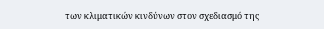των κλιματικών κινδύνων στον σχεδιασμό της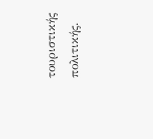τουριστικής πολιτικής.